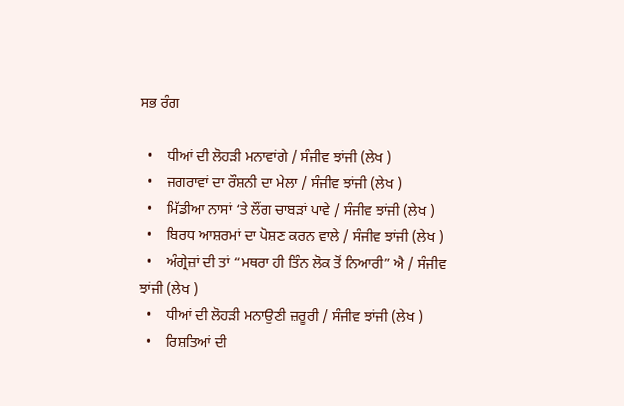ਸਭ ਰੰਗ

  •    ਧੀਆਂ ਦੀ ਲੋਹੜੀ ਮਨਾਵਾਂਗੇ / ਸੰਜੀਵ ਝਾਂਜੀ (ਲੇਖ )
  •    ਜਗਰਾਵਾਂ ਦਾ ਰੌਸ਼ਨੀ ਦਾ ਮੇਲਾ / ਸੰਜੀਵ ਝਾਂਜੀ (ਲੇਖ )
  •    ਮਿੱਡੀਆ ਨਾਸਾਂ ‘ਤੇ ਲੌਂਗ ਚਾਬੜਾਂ ਪਾਵੇ / ਸੰਜੀਵ ਝਾਂਜੀ (ਲੇਖ )
  •    ਬਿਰਧ ਆਸ਼ਰਮਾਂ ਦਾ ਪੋਸ਼ਣ ਕਰਨ ਵਾਲੇ / ਸੰਜੀਵ ਝਾਂਜੀ (ਲੇਖ )
  •    ਅੰਗ੍ਰੇਜ਼ਾਂ ਦੀ ਤਾਂ “ਮਥਰਾ ਹੀ ਤਿੰਨ ਲੋਕ ਤੋਂ ਨਿਆਰੀ” ਐ / ਸੰਜੀਵ ਝਾਂਜੀ (ਲੇਖ )
  •    ਧੀਆਂ ਦੀ ਲੋਹੜੀ ਮਨਾਉਣੀ ਜ਼ਰੂਰੀ / ਸੰਜੀਵ ਝਾਂਜੀ (ਲੇਖ )
  •    ਰਿਸ਼ਤਿਆਂ ਦੀ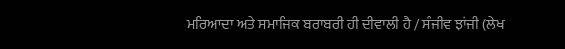ਮਰਿਆਦਾ ਅਤੇ ਸਮਾਜਿਕ ਬਰਾਬਰੀ ਹੀ ਦੀਵਾਲੀ ਹੈ / ਸੰਜੀਵ ਝਾਂਜੀ (ਲੇਖ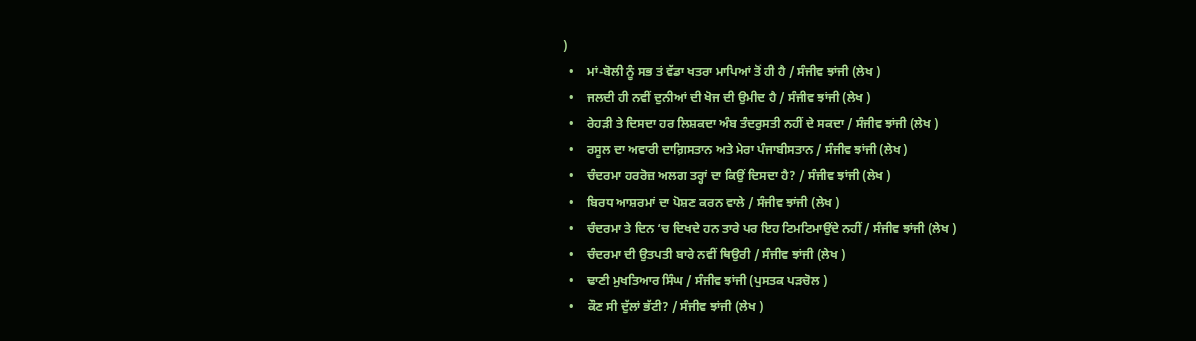)
  •    ਮਾਂ-ਬੋਲੀ ਨੂੰ ਸਭ ਤਂ ਵੱਡਾ ਖਤਰਾ ਮਾਪਿਆਂ ਤੋਂ ਹੀ ਹੈ / ਸੰਜੀਵ ਝਾਂਜੀ (ਲੇਖ )
  •    ਜਲਦੀ ਹੀ ਨਵੀਂ ਦੁਨੀਆਂ ਦੀ ਖੋਜ ਦੀ ਉਮੀਦ ਹੈ / ਸੰਜੀਵ ਝਾਂਜੀ (ਲੇਖ )
  •    ਰੇਹੜੀ ਤੇ ਦਿਸਦਾ ਹਰ ਲਿਸ਼ਕਦਾ ਅੰਬ ਤੰਦਰੁਸਤੀ ਨਹੀਂ ਦੇ ਸਕਦਾ / ਸੰਜੀਵ ਝਾਂਜੀ (ਲੇਖ )
  •    ਰਸੂਲ ਦਾ ਅਵਾਰੀ ਦਾਗ਼ਿਸਤਾਨ ਅਤੇ ਮੇਰਾ ਪੰਜਾਬੀਸਤਾਨ / ਸੰਜੀਵ ਝਾਂਜੀ (ਲੇਖ )
  •    ਚੰਦਰਮਾ ਹਰਰੋਜ਼ ਅਲਗ ਤਰ੍ਹਾਂ ਦਾ ਕਿਉਂ ਦਿਸਦਾ ਹੈ? / ਸੰਜੀਵ ਝਾਂਜੀ (ਲੇਖ )
  •    ਬਿਰਧ ਆਸ਼ਰਮਾਂ ਦਾ ਪੋਸ਼ਣ ਕਰਨ ਵਾਲੇ / ਸੰਜੀਵ ਝਾਂਜੀ (ਲੇਖ )
  •    ਚੰਦਰਮਾ ਤੇ ਦਿਨ ‘ਚ ਦਿਖਦੇ ਹਨ ਤਾਰੇ ਪਰ ਇਹ ਟਿਮਟਿਮਾਉਂਦੇ ਨਹੀਂ / ਸੰਜੀਵ ਝਾਂਜੀ (ਲੇਖ )
  •    ਚੰਦਰਮਾ ਦੀ ਉਤਪਤੀ ਬਾਰੇ ਨਵੀਂ ਥਿਉਰੀ / ਸੰਜੀਵ ਝਾਂਜੀ (ਲੇਖ )
  •    ਢਾਣੀ ਮੁਖਤਿਆਰ ਸਿੰਘ / ਸੰਜੀਵ ਝਾਂਜੀ (ਪੁਸਤਕ ਪੜਚੋਲ )
  •    ਕੌਣ ਸੀ ਦੁੱਲਾਂ ਭੱਟੀ? / ਸੰਜੀਵ ਝਾਂਜੀ (ਲੇਖ )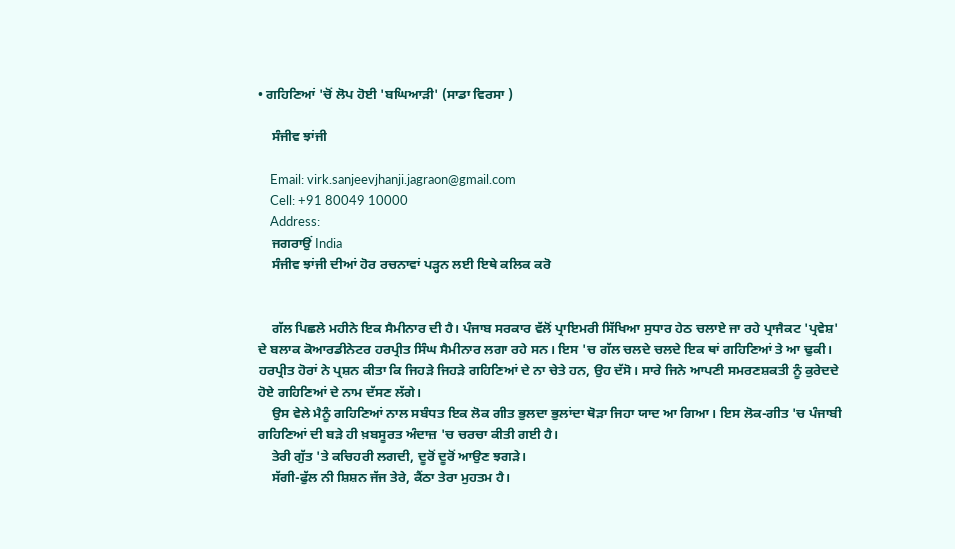• ਗਹਿਣਿਆਂ 'ਚੋਂ ਲੋਪ ਹੋਈ 'ਬਘਿਆੜੀ' (ਸਾਡਾ ਵਿਰਸਾ )

    ਸੰਜੀਵ ਝਾਂਜੀ

    Email: virk.sanjeevjhanji.jagraon@gmail.com
    Cell: +91 80049 10000
    Address:
    ਜਗਰਾਉਂ India
    ਸੰਜੀਵ ਝਾਂਜੀ ਦੀਆਂ ਹੋਰ ਰਚਨਾਵਾਂ ਪੜ੍ਹਨ ਲਈ ਇਥੇ ਕਲਿਕ ਕਰੋ


    ਗੱਲ ਪਿਛਲੇ ਮਹੀਨੇ ਇਕ ਸੈਮੀਨਾਰ ਦੀ ਹੈ। ਪੰਜਾਬ ਸਰਕਾਰ ਵੱਲੋਂ ਪ੍ਰਾਇਮਰੀ ਸਿੱਖਿਆ ਸੁਧਾਰ ਹੇਠ ਚਲਾਏ ਜਾ ਰਹੇ ਪ੍ਰਾਜੈਕਟ 'ਪ੍ਰਵੇਸ਼' ਦੇ ਬਲਾਕ ਕੋਆਰਡੀਨੇਟਰ ਹਰਪ੍ਰੀਤ ਸਿੰਘ ਸੈਮੀਨਾਰ ਲਗਾ ਰਹੇ ਸਨ। ਇਸ 'ਚ ਗੱਲ ਚਲਦੇ ਚਲਦੇ ਇਕ ਥਾਂ ਗਹਿਣਿਆਂ ਤੇ ਆ ਢੁਕੀ। ਹਰਪ੍ਰੀਤ ਹੋਰਾਂ ਨੇ ਪ੍ਰਸ਼ਨ ਕੀਤਾ ਕਿ ਜਿਹੜੇ ਜਿਹੜੇ ਗਹਿਣਿਆਂ ਦੇ ਨਾ ਚੇਤੇ ਹਨ, ਉਹ ਦੱਸੋ। ਸਾਰੇ ਜਿਨੇ ਆਪਣੀ ਸਮਰਣਸ਼ਕਤੀ ਨੂੰ ਕੁਰੇਦਦੇ ਹੋਏ ਗਹਿਣਿਆਂ ਦੇ ਨਾਮ ਦੱਸਣ ਲੱਗੇ।
    ਉਸ ਵੇਲੇ ਮੈਨੂੰ ਗਹਿਣਿਆਂ ਨਾਲ ਸਬੰਧਤ ਇਕ ਲੋਕ ਗੀਤ ਭੁਲਦਾ ਭੁਲਾਂਦਾ ਥੋੜਾ ਜਿਹਾ ਯਾਦ ਆ ਗਿਆ। ਇਸ ਲੋਕ-ਗੀਤ 'ਚ ਪੰਜਾਬੀ ਗਹਿਣਿਆਂ ਦੀ ਬੜੇ ਹੀ ਖ਼ਬਸੂਰਤ ਅੰਦਾਜ਼ 'ਚ ਚਰਚਾ ਕੀਤੀ ਗਈ ਹੈ।
    ਤੇਰੀ ਗੁੱਤ 'ਤੇ ਕਚਿਹਰੀ ਲਗਦੀ, ਦੂਰੋਂ ਦੂਰੋਂ ਆਉਣ ਝਗੜੇ।
    ਸੱਗੀ-ਫੁੱਲ ਨੀ ਸ਼ਿਸ਼ਨ ਜੱਜ ਤੇਰੇ, ਕੈਂਠਾ ਤੇਰਾ ਮੁਹਤਮ ਹੈ।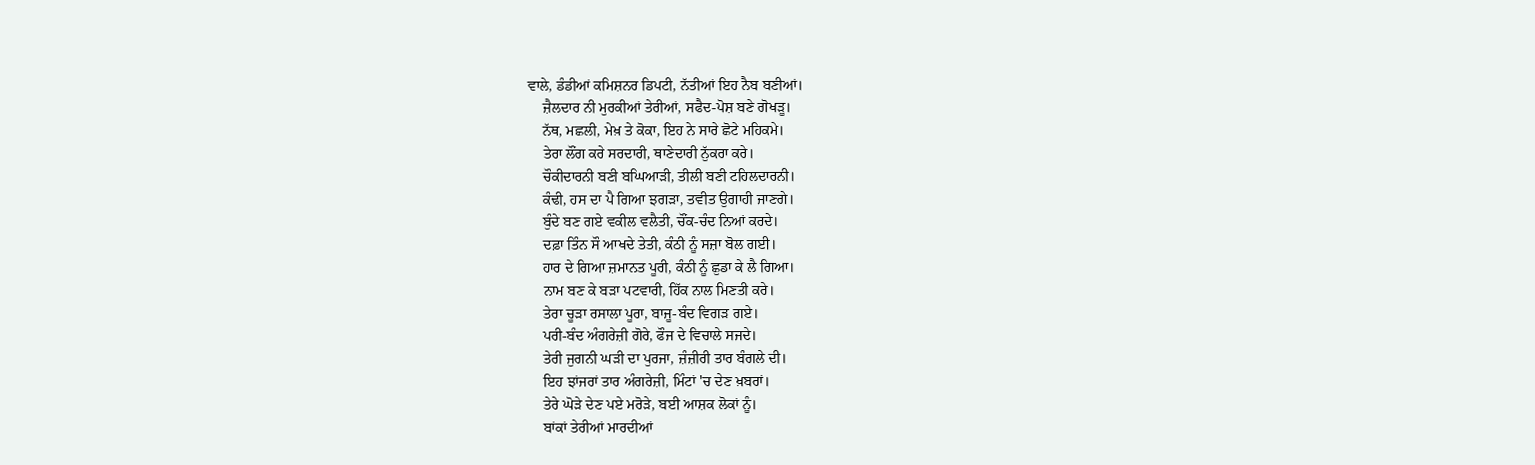ਵਾਲੇ, ਡੰਡੀਆਂ ਕਮਿਸ਼ਨਰ ਡਿਪਟੀ, ਨੱਤੀਆਂ ਇਹ ਨੈਬ ਬਣੀਆਂ।
    ਜ਼ੈਲਦਾਰ ਨੀ ਮੁਰਕੀਆਂ ਤੇਰੀਆਂ, ਸਫੈਦ-ਪੋਸ਼ ਬਣੇ ਗੋਖੜੂ।
    ਨੱਥ, ਮਛਲੀ, ਮੇਖ਼ ਤੇ ਕੋਕਾ, ਇਹ ਨੇ ਸਾਰੇ ਛੋਟੇ ਮਹਿਕਮੇ।
    ਤੇਰਾ ਲੌਂਗ ਕਰੇ ਸਰਦਾਰੀ, ਥਾਣੇਦਾਰੀ ਨੁੱਕਰਾ ਕਰੇ।
    ਚੌਕੀਦਾਰਨੀ ਬਣੀ ਬਘਿਆੜੀ, ਤੀਲੀ ਬਣੀ ਟਹਿਲਦਾਰਨੀ।
    ਕੰਢੀ, ਹਸ ਦਾ ਪੈ ਗਿਆ ਝਗੜਾ, ਤਵੀਤ ਉਗਾਹੀ ਜਾਣਗੇ।
    ਬੁੰਦੇ ਬਣ ਗਏ ਵਕੀਲ ਵਲੈਤੀ, ਚੌਂਕ-ਚੰਦ ਨਿਆਂ ਕਰਦੇ।
    ਦਫ਼ਾ ਤਿੰਨ ਸੌ ਆਖਦੇ ਤੇਤੀ, ਕੰਠੀ ਨੂੰ ਸਜ਼ਾ ਬੋਲ ਗਈ।
    ਹਾਰ ਦੇ ਗਿਆ ਜ਼ਮਾਨਤ ਪੂਰੀ, ਕੰਠੀ ਨੂੰ ਛੁਡਾ ਕੇ ਲੈ ਗਿਆ।
    ਨਾਮ ਬਣ ਕੇ ਬੜਾ ਪਟਵਾਰੀ, ਹਿੱਕ ਨਾਲ ਮਿਣਤੀ ਕਰੇ।
    ਤੇਰਾ ਚੂੜਾ ਰਸਾਲਾ ਪੂਰਾ, ਬਾਜੂ-ਬੰਦ ਵਿਗੜ ਗਏ।
    ਪਰੀ-ਬੰਦ ਅੰਗਰੇਜ਼ੀ ਗੋਰੇ, ਫੌਜ ਦੇ ਵਿਚਾਲੇ ਸਜਦੇ।
    ਤੇਰੀ ਜੁਗਨੀ ਘੜੀ ਦਾ ਪੁਰਜਾ, ਜ਼ੰਜ਼ੀਰੀ ਤਾਰ ਬੰਗਲੇ ਦੀ।
    ਇਹ ਝਾਂਜਰਾਂ ਤਾਰ ਅੰਗਰੇਜ਼ੀ, ਮਿੰਟਾਂ 'ਚ ਦੇਣ ਖ਼ਬਰਾਂ।
    ਤੇਰੇ ਘੋੜੇ ਦੇਣ ਪਏ ਮਰੋੜੇ, ਬਈ ਆਸ਼ਕ ਲੋਕਾਂ ਨੂੰ।
    ਬਾਂਕਾਂ ਤੇਰੀਆਂ ਮਾਰਦੀਆਂ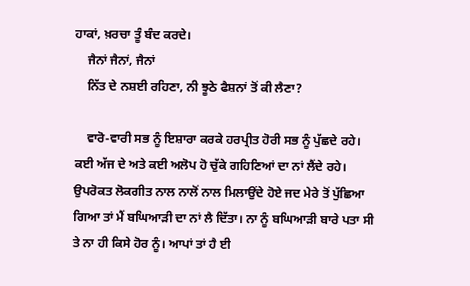ਹਾਕਾਂ, ਖ਼ਰਚਾ ਤੂੰ ਬੰਦ ਕਰਦੇ।
    ਜੈਨਾਂ ਜੈਨਾਂ, ਜੈਨਾਂ
    ਨਿੱਤ ਦੇ ਨਸ਼ਈ ਰਹਿਣਾ, ਨੀ ਝੂਠੇ ਫੈਸ਼ਨਾਂ ਤੋਂ ਕੀ ਲੈਣਾ?

    ਵਾਰੋ-ਵਾਰੀ ਸਭ ਨੂੰ ਇਸ਼ਾਰਾ ਕਰਕੇ ਹਰਪ੍ਰੀਤ ਹੋਰੀ ਸਭ ਨੂੰ ਪੁੱਛਦੇ ਰਹੇ। ਕਈ ਅੱਜ ਦੇ ਅਤੇ ਕਈ ਅਲੋਪ ਹੋ ਚੁੱਕੇ ਗਹਿਣਿਆਂ ਦਾ ਨਾਂ ਲੈਂਦੇ ਰਹੇ। ਉਪਰੋਕਤ ਲੋਕਗੀਤ ਨਾਲ ਨਾਲੋਂ ਨਾਲ ਮਿਲਾਉਂਦੇ ਹੋਏ ਜਦ ਮੇਰੇ ਤੋਂ ਪੁੱਛਿਆ ਗਿਆ ਤਾਂ ਮੈਂ ਬਘਿਆੜੀ ਦਾ ਨਾਂ ਲੈ ਦਿੱਤਾ। ਨਾ ਨੂੰ ਬਘਿਆੜੀ ਬਾਰੇ ਪਤਾ ਸੀ ਤੇ ਨਾ ਹੀ ਕਿਸੇ ਹੋਰ ਨੂੰ। ਆਪਾਂ ਤਾਂ ਹੈ ਈ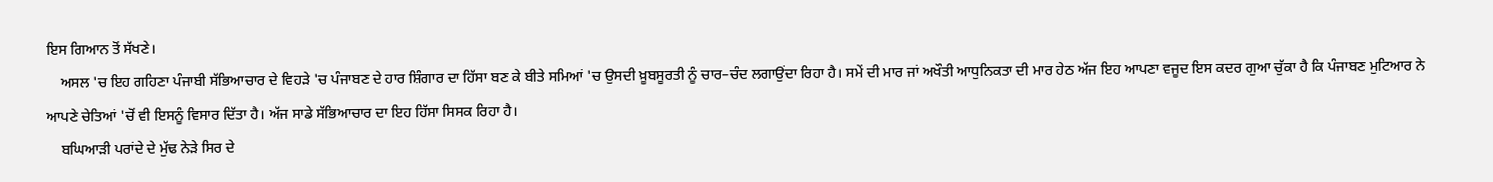ਇਸ ਗਿਆਨ ਤੋਂ ਸੱਖਣੇ।
    ਅਸਲ 'ਚ ਇਹ ਗਹਿਣਾ ਪੰਜਾਬੀ ਸੱਭਿਆਚਾਰ ਦੇ ਵਿਹੜੇ 'ਚ ਪੰਜਾਬਣ ਦੇ ਹਾਰ ਸ਼ਿੰਗਾਰ ਦਾ ਹਿੱਸਾ ਬਣ ਕੇ ਬੀਤੇ ਸਮਿਆਂ 'ਚ ਉਸਦੀ ਖ਼ੂਬਸੂਰਤੀ ਨੂੰ ਚਾਰ–ਚੰਦ ਲਗਾਉਂਦਾ ਰਿਹਾ ਹੈ। ਸਮੇਂ ਦੀ ਮਾਰ ਜਾਂ ਅਖੌਤੀ ਆਧੁਨਿਕਤਾ ਦੀ ਮਾਰ ਹੇਠ ਅੱਜ ਇਹ ਆਪਣਾ ਵਜੂਦ ਇਸ ਕਦਰ ਗੁਆ ਚੁੱਕਾ ਹੈ ਕਿ ਪੰਜਾਬਣ ਮੁਟਿਆਰ ਨੇ ਆਪਣੇ ਚੇਤਿਆਂ 'ਚੋਂ ਵੀ ਇਸਨੂੰ ਵਿਸਾਰ ਦਿੱਤਾ ਹੈ। ਅੱਜ ਸਾਡੇ ਸੱਭਿਆਚਾਰ ਦਾ ਇਹ ਹਿੱਸਾ ਸਿਸਕ ਰਿਹਾ ਹੈ।
    ਬਘਿਆੜੀ ਪਰਾਂਦੇ ਦੇ ਮੁੱਢ ਨੇੜੇ ਸਿਰ ਦੇ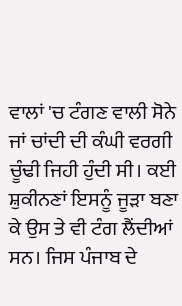ਵਾਲਾਂ 'ਚ ਟੰਗਣ ਵਾਲੀ ਸੋਨੇ ਜਾਂ ਚਾਂਦੀ ਦੀ ਕੰਘੀ ਵਰਗੀ ਚੂੰਢੀ ਜਿਹੀ ਹੁੰਦੀ ਸੀ। ਕਈ ਸ਼ੁਕੀਨਣਾਂ ਇਸਨੂੰ ਜੂੜਾ ਬਣਾ ਕੇ ਉਸ ਤੇ ਵੀ ਟੰਗ ਲੈਂਦੀਆਂ ਸਨ। ਜਿਸ ਪੰਜਾਬ ਦੇ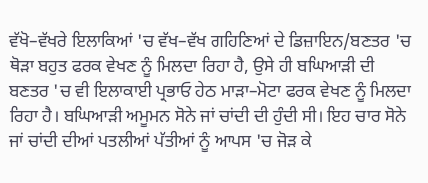ਵੱਖੋ–ਵੱਖਰੇ ਇਲਾਕਿਆਂ 'ਚ ਵੱਖ–ਵੱਖ ਗਹਿਣਿਆਂ ਦੇ ਡਿਜ਼ਾਇਨ/ਬਣਤਰ 'ਚ ਥੋੜਾ ਬਹੁਤ ਫਰਕ ਵੇਖਣ ਨੂੰ ਮਿਲਦਾ ਰਿਹਾ ਹੈ, ਉਸੇ ਹੀ ਬਘਿਆੜੀ ਦੀ ਬਣਤਰ 'ਚ ਵੀ ਇਲਾਕਾਈ ਪ੍ਰਭਾਓ ਹੇਠ ਮਾੜਾ–ਮੋਟਾ ਫਰਕ ਵੇਖਣ ਨੂੰ ਮਿਲਦਾ ਰਿਹਾ ਹੈ। ਬਘਿਆੜੀ ਅਮੂਮਨ ਸੋਨੇ ਜਾਂ ਚਾਂਦੀ ਦੀ ਹੁੰਦੀ ਸੀ। ਇਹ ਚਾਰ ਸੋਨੇ ਜਾਂ ਚਾਂਦੀ ਦੀਆਂ ਪਤਲੀਆਂ ਪੱਤੀਆਂ ਨੂੰ ਆਪਸ 'ਚ ਜੋੜ ਕੇ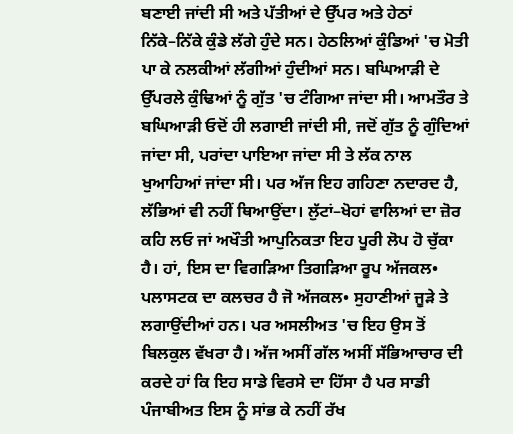ਬਣਾਈ ਜਾਂਦੀ ਸੀ ਅਤੇ ਪੱਤੀਆਂ ਦੇ ਉੱਪਰ ਅਤੇ ਹੇਠਾਂ ਨਿੱਕੇ–ਨਿੱਕੇ ਕੁੰਡੇ ਲੱਗੇ ਹੁੰਦੇ ਸਨ। ਹੇਠਲਿਆਂ ਕੁੰਡਿਆਂ 'ਚ ਮੋਤੀ ਪਾ ਕੇ ਨਲਕੀਆਂ ਲੱਗੀਆਂ ਹੁੰਦੀਆਂ ਸਨ। ਬਘਿਆੜੀ ਦੇ ਉੱਪਰਲੇ ਕੁੰਢਿਆਂ ਨੂੰ ਗੁੱਤ 'ਚ ਟੰਗਿਆ ਜਾਂਦਾ ਸੀ। ਆਮਤੌਰ ਤੇ ਬਘਿਆੜੀ ਓਦੋਂ ਹੀ ਲਗਾਈ ਜਾਂਦੀ ਸੀ, ਜਦੋਂ ਗੁੱਤ ਨੂੰ ਗੁੰਦਿਆਂ ਜਾਂਦਾ ਸੀ, ਪਰਾਂਦਾ ਪਾਇਆ ਜਾਂਦਾ ਸੀ ਤੇ ਲੱਕ ਨਾਲ ਖੁਆਹਿਆਂ ਜਾਂਦਾ ਸੀ। ਪਰ ਅੱਜ ਇਹ ਗਹਿਣਾ ਨਦਾਰਦ ਹੈ, ਲੱਭਿਆਂ ਵੀ ਨਹੀਂ ਥਿਆਉਂਦਾ। ਲੁੱਟਾਂ–ਖੋਹਾਂ ਵਾਲਿਆਂ ਦਾ ਜ਼ੋਰ ਕਹਿ ਲਓ ਜਾਂ ਅਖੌਤੀ ਆਪੁਨਿਕਤਾ ਇਹ ਪੂਰੀ ਲੋਪ ਹੋ ਚੁੱਕਾ ਹੈ। ਹਾਂ, ਇਸ ਦਾ ਵਿਗੜਿਆ ਤਿਗੜਿਆ ਰੂਪ ਅੱਜਕਲ• ਪਲਾਸਟਕ ਦਾ ਕਲਚਰ ਹੈ ਜੋ ਅੱਜਕਲ• ਸੁਹਾਣੀਆਂ ਜੂੜੇ ਤੇ ਲਗਾਉਂਦੀਆਂ ਹਨ। ਪਰ ਅਸਲੀਅਤ 'ਚ ਇਹ ਉਸ ਤੋਂ ਬਿਲਕੁਲ ਵੱਖਰਾ ਹੈ। ਅੱਜ ਅਸੀਂ ਗੱਲ ਅਸੀਂ ਸੱਭਿਆਚਾਰ ਦੀ ਕਰਦੇ ਹਾਂ ਕਿ ਇਹ ਸਾਡੇ ਵਿਰਸੇ ਦਾ ਹਿੱਸਾ ਹੈ ਪਰ ਸਾਡੀ ਪੰਜਾਬੀਅਤ ਇਸ ਨੂੰ ਸਾਂਭ ਕੇ ਨਹੀਂ ਰੱਖ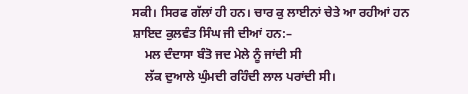ਸਕੀ। ਸਿਰਫ ਗੱਲਾਂ ਹੀ ਹਨ। ਚਾਰ ਕੁ ਲਾਈਨਾਂ ਚੇਤੇ ਆ ਰਹੀਆਂ ਹਨ ਸ਼ਾਇਦ ਕੁਲਵੰਤ ਸਿੰਘ ਜੀ ਦੀਆਂ ਹਨ:–
    ਮਲ ਦੰਦਾਸਾ ਬੰਤੋ ਜਦ ਮੇਲੇ ਨੂੰ ਜਾਂਦੀ ਸੀ
    ਲੱਕ ਦੁਆਲੇ ਘੁੰਮਦੀ ਰਹਿੰਦੀ ਲਾਲ ਪਰਾਂਦੀ ਸੀ।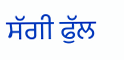ਸੱਗੀ ਫੁੱਲ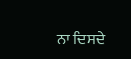ਨਾ ਦਿਸਦੇ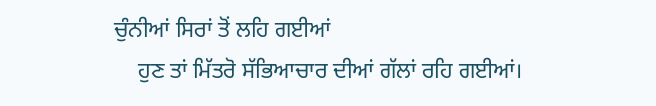ਚੁੰਨੀਆਂ ਸਿਰਾਂ ਤੋਂ ਲਹਿ ਗਈਆਂ
    ਹੁਣ ਤਾਂ ਮਿੱਤਰੋ ਸੱਭਿਆਚਾਰ ਦੀਆਂ ਗੱਲਾਂ ਰਹਿ ਗਈਆਂ।